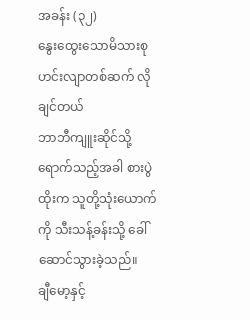အခန်း (၃၂)
နွေးထွေးသောမိသားစု ဟင်းလျာတစ်ဆက် လိုချင်တယ်
ဘာဘီကျူးဆိုင်သို့
ရောက်သည့်အခါ စားပွဲထိုးက သူတို့သုံးယောက်ကို သီးသန့်ခန်းသို့ ခေါ်ဆောင်သွားခဲ့သည်။
ချီမော့နှင့်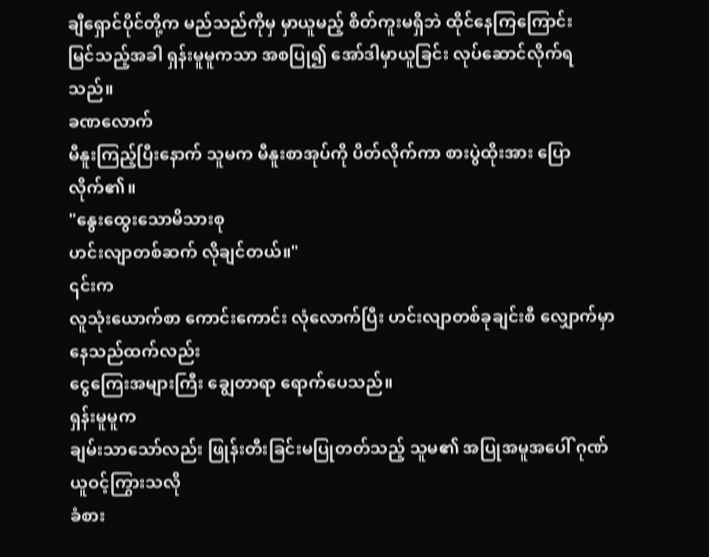ချီရှောင်ပိုင်တို့က မည်သည်ကိုမှ မှာယူမည့် စိတ်ကူးမရှိဘဲ ထိုင်နေကြကြောင်း
မြင်သည့်အခါ ရှန်းမူမူကသာ အစပြု၍ အော်ဒါမှာယူခြင်း လုပ်ဆောင်လိုက်ရသည်။
ခဏလောက်
မီနူးကြည့်ပြီးနောက် သူမက မီနူးစာအုပ်ကို ပိတ်လိုက်ကာ စားပွဲထိုးအား ပြောလိုက်၏။
"နွေးထွေးသောမိသားစု
ဟင်းလျာတစ်ဆက် လိုချင်တယ်။"
၎င်းက
လူသုံးယောက်စာ ကောင်းကောင်း လုံလောက်ပြီး ဟင်းလျာတစ်ခုချင်းစီ လျှောက်မှာနေသည်ထက်လည်း
ငွေကြေးအများကြီး ချွေတာရာ ရောက်ပေသည်။
ရှန်းမူမူက
ချမ်းသာသော်လည်း ဖြုန်းတီးခြင်းမပြုတတ်သည့် သူမ၏ အပြုအမူအပေါ် ဂုဏ်ယူဝင့်ကြွားသလို
ခံစား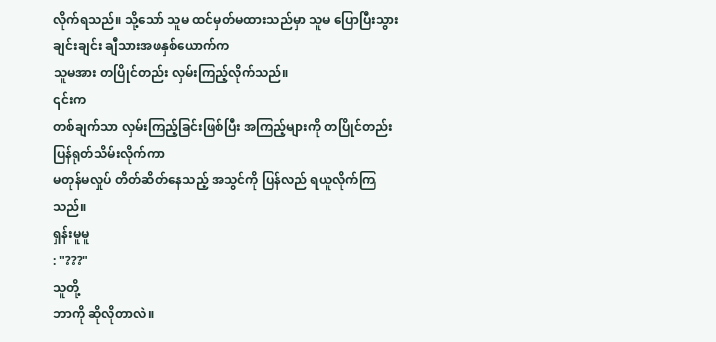လိုက်ရသည်။ သို့သော် သူမ ထင်မှတ်မထားသည်မှာ သူမ ပြောပြီးသွားချင်းချင်း ချီသားအဖနှစ်ယောက်က
သူမအား တပြိုင်တည်း လှမ်းကြည့်လိုက်သည်။
၎င်းက
တစ်ချက်သာ လှမ်းကြည့်ခြင်းဖြစ်ပြီး အကြည့်များကို တပြိုင်တည်း ပြန်ရုတ်သိမ်းလိုက်ကာ
မတုန်မလှုပ် တိတ်ဆိတ်နေသည့် အသွင်ကို ပြန်လည် ရယူလိုက်ကြသည်။
ရှန်းမူမူ
: "???"
သူတို့
ဘာကို ဆိုလိုတာလဲ။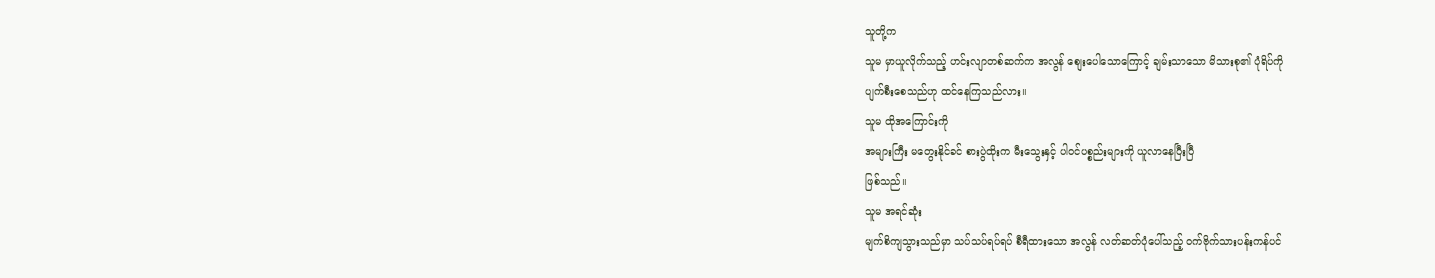သူတို့က
သူမ မှာယူလိုက်သည့် ဟင်းလျာတစ်ဆက်က အလွန် စျေးပေါသောကြောင့် ချမ်းသာသော မိသားစု၏ ပုံရိပ်ကို
ပျက်စီးစေသည်ဟု ထင်နေကြသည်လား။
သူမ ထိုအကြောင်းကို
အများကြီး မတွေးနိုင်ခင် စားပွဲထိုးက မီးသွေးနှင့် ပါဝင်ပစ္စည်းများကို ယူလာနေပြီးပြီ
ဖြစ်သည်။
သူမ အရင်ဆုံး
မျက်စိကျသွားသည်မှာ သပ်သပ်ရပ်ရပ် စီရီထားသော အလွန် လတ်ဆတ်ပုံပေါ်သည့် ဝက်ဗိုက်သားပန်းကန်ပင်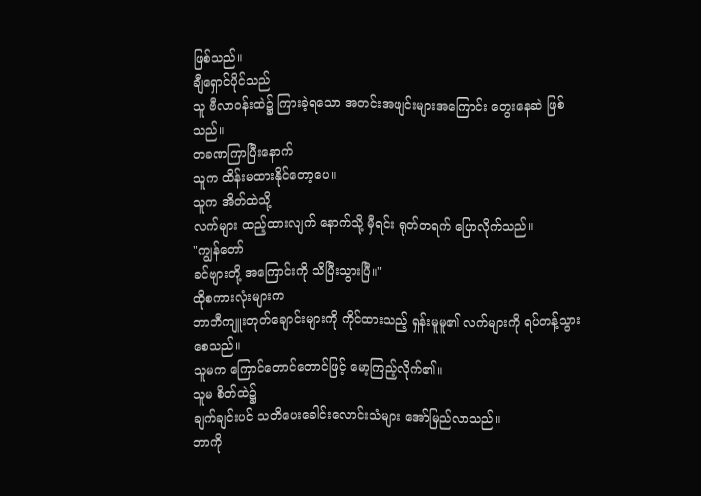ဖြစ်သည်။
ချီရှောင်ပိုင်သည်
သူ ဗီလာဝန်းထဲ၌ ကြားခဲ့ရသော အတင်းအဖျင်းများအကြောင်း တွေးနေဆဲ ဖြစ်သည်။
တခဏကြာပြီးနောက်
သူက ထိန်းမထားနိုင်တော့ပေ။
သူက အိတ်ထဲသို့
လက်များ ထည့်ထားလျက် နောက်သို့ မှီရင်း ရုတ်တရက် ပြောလိုက်သည်။
"ကျွန်တော်
ခင်ဗျားတို့ အကြောင်းကို သိပြီးသွားပြီ။"
ထိုစကားလုံးများက
ဘာဘီကျူးတုတ်ချောင်းများကို ကိုင်ထားသည့် ရှန်းမူမူ၏ လက်များကို ရပ်တန့်သွားစေသည်။
သူမက ကြောင်တောင်တောင်ဖြင့် မော့ကြည့်လိုက်၏။
သူမ စိတ်ထဲ၌
ချက်ချင်းပင် သတိပေးခေါင်းလောင်းသံများ အော်မြည်လာသည်။
ဘာကို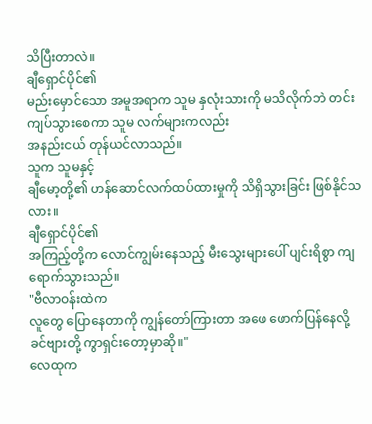သိပြီးတာလဲ။
ချီရှောင်ပိုင်၏
မည်းမှောင်သော အမူအရာက သူမ နှလုံးသားကို မသိလိုက်ဘဲ တင်းကျပ်သွားစေကာ သူမ လက်များကလည်း
အနည်းငယ် တုန်ယင်လာသည်။
သူက သူမနှင့်
ချီမော့တို့၏ ဟန်ဆောင်လက်ထပ်ထားမှုကို သိရှိသွားခြင်း ဖြစ်နိုင်သလား။
ချီရှောင်ပိုင်၏
အကြည့်တို့က လောင်ကျွမ်းနေသည့် မီးသွေးများပေါ် ပျင်းရိစွာ ကျရောက်သွားသည်။
"ဗီလာဝန်းထဲက
လူတွေ ပြောနေတာကို ကျွန်တော်ကြားတာ အဖေ ဖောက်ပြန်နေလို့ ခင်ဗျားတို့ ကွာရှင်းတော့မှာဆို။"
လေထုက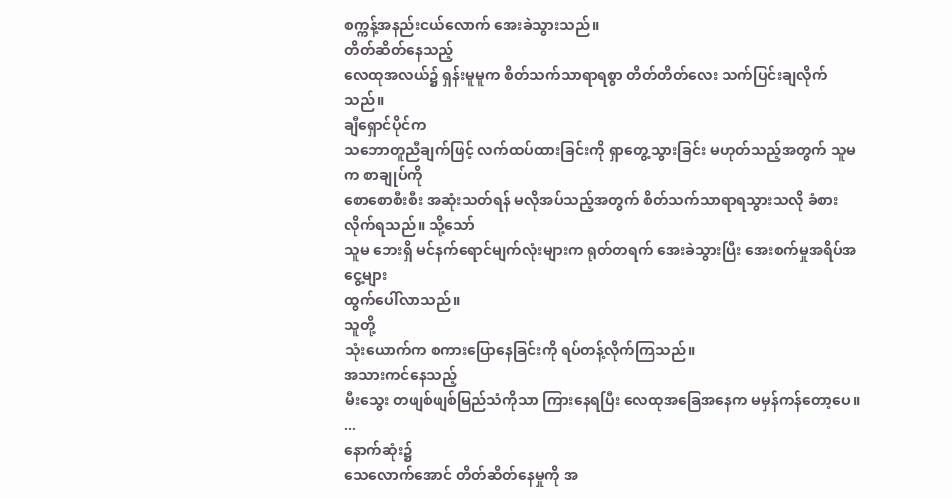စက္ကန့်အနည်းငယ်လောက် အေးခဲသွားသည်။
တိတ်ဆိတ်နေသည့်
လေထုအလယ်၌ ရှန်းမူမူက စိတ်သက်သာရာရစွာ တိတ်တိတ်လေး သက်ပြင်းချလိုက်သည်။
ချီရှောင်ပိုင်က
သဘောတူညီချက်ဖြင့် လက်ထပ်ထားခြင်းကို ရှာတွေ့သွားခြင်း မဟုတ်သည့်အတွက် သူမက စာချုပ်ကို
စောစောစီးစီး အဆုံးသတ်ရန် မလိုအပ်သည့်အတွက် စိတ်သက်သာရာရသွားသလို ခံစားလိုက်ရသည်။ သို့သော်
သူမ ဘေးရှိ မင်နက်ရောင်မျက်လုံးများက ရုတ်တရက် အေးခဲသွားပြီး အေးစက်မှုအရိပ်အငွေ့များ
ထွက်ပေါ်လာသည်။
သူတို့
သုံးယောက်က စကားပြောနေခြင်းကို ရပ်တန့်လိုက်ကြသည်။
အသားကင်နေသည့်
မီးသွေး တဖျစ်ဖျစ်မြည်သံကိုသာ ကြားနေရပြီး လေထုအခြေအနေက မမှန်ကန်တော့ပေ။
...
နောက်ဆုံး၌
သေလောက်အောင် တိတ်ဆိတ်နေမှုကို အ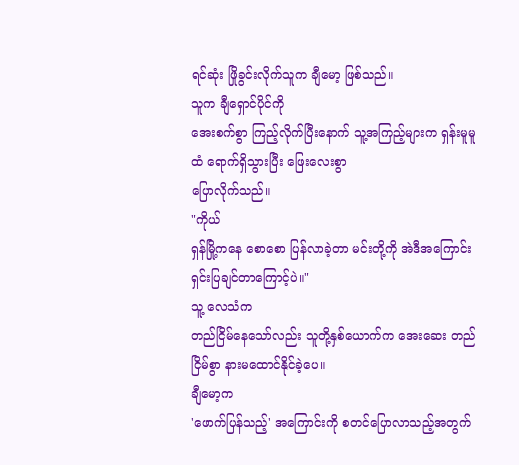ရင်ဆုံး ဖြိုခွင်းလိုက်သူက ချီမော့ ဖြစ်သည်။
သူက ချီရှောင်ပိုင်ကို
အေးစက်စွာ ကြည့်လိုက်ပြီးနောက် သူ့အကြည့်များက ရှန်းမူမူထံ ရောက်ရှိသွားပြီး ဖြေးလေးစွာ
ပြောလိုက်သည်။
"ကိုယ်
ရှန်မြို့ကနေ စောစော ပြန်လာခဲ့တာ မင်းတို့ကို အဲဒီအကြောင်း ရှင်းပြချင်တာကြောင့်ပဲ။"
သူ့ လေသံက
တည်ငြိမ်နေသော်လည်း သူတို့နှစ်ယောက်က အေးဆေး တည်ငြိမ်စွာ နားမထောင်နိုင်ခဲ့ပေ။
ချီမော့က
'ဖောက်ပြန်သည့်' အကြောင်းကို စတင်ပြောလာသည့်အတွက်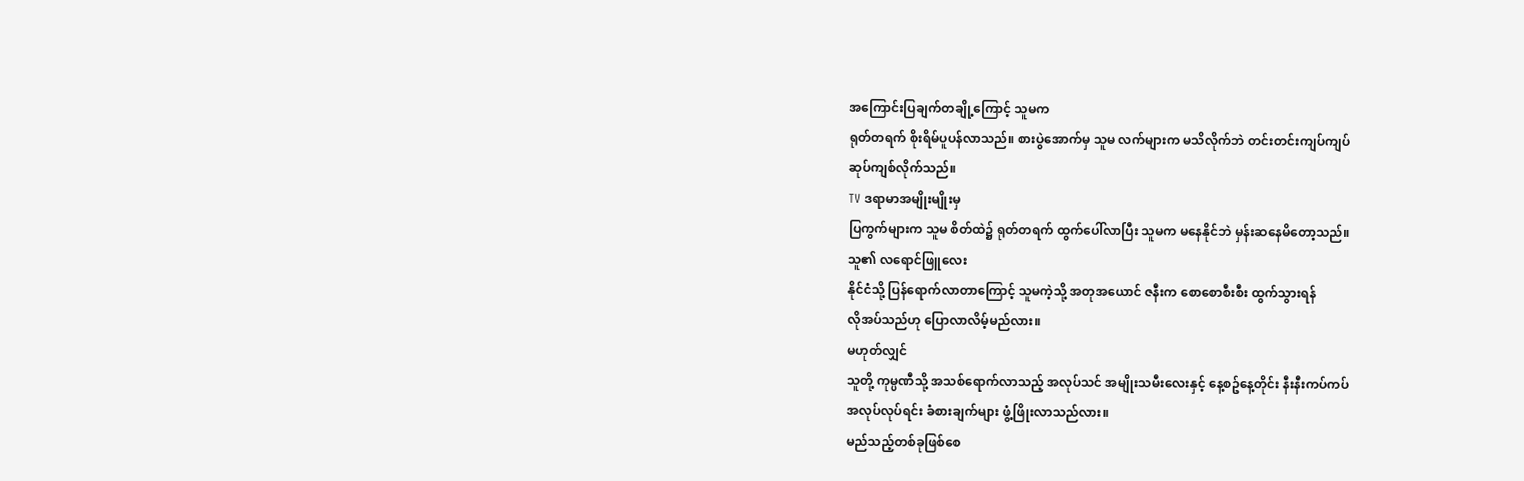အကြောင်းပြချက်တချို့ကြောင့် သူမက
ရုတ်တရက် စိုးရိမ်ပူပန်လာသည်။ စားပွဲအောက်မှ သူမ လက်များက မသိလိုက်ဘဲ တင်းတင်းကျပ်ကျပ်
ဆုပ်ကျစ်လိုက်သည်။
TV ဒရာမာအမျိုးမျိုးမှ
ပြကွက်များက သူမ စိတ်ထဲ၌ ရုတ်တရက် ထွက်ပေါ်လာပြီး သူမက မနေနိုင်ဘဲ မှန်းဆနေမိတော့သည်။
သူ၏ လရောင်ဖြူလေး
နိုင်ငံသို့ ပြန်ရောက်လာတာကြောင့် သူမကဲ့သို့ အတုအယောင် ဇနီးက စောစောစီးစီး ထွက်သွားရန်
လိုအပ်သည်ဟု ပြောလာလိမ့်မည်လား။
မဟုတ်လျှင်
သူတို့ ကုမ္ပဏီသို့ အသစ်ရောက်လာသည့် အလုပ်သင် အမျိုးသမီးလေးနှင့် နေ့စဥ်နေ့တိုင်း နီးနီးကပ်ကပ်
အလုပ်လုပ်ရင်း ခံစားချက်များ ဖွံ့ဖြိုးလာသည်လား။
မည်သည့်တစ်ခုဖြစ်စေ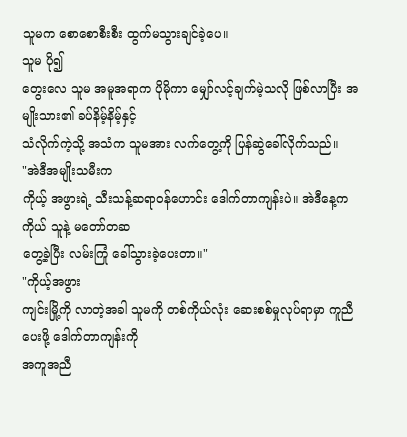သူမက စောစောစီးစီး ထွက်မသွားချင်ခဲ့ပေ။
သူမ ပို၍
တွေးလေ သူမ အမူအရာက ပိုမိုကာ မျှော်လင့်ချက်မဲ့သလို ဖြစ်လာပြီး အမျိုးသား၏ ခပ်နိမ့်နိမ့်နှင့်
သံလိုက်ကဲ့သို့ အသံက သူမအား လက်တွေ့ကို ပြန်ဆွဲခေါ်လိုက်သည်။
"အဲဒီအမျိုးသမီးက
ကိုယ့် အဖွားရဲ့ သီးသန့်ဆရာဝန်ဟောင်း ဒေါက်တာကျန်းပဲ။ အဲဒီနေ့က ကိုယ် သူနဲ့ မတော်တဆ
တွေ့ခဲ့ပြီး လမ်းကြုံ ခေါ်သွားခဲ့ပေးတာ။"
"ကိုယ့်အဖွား
ကျင်းမြို့ကို လာတဲ့အခါ သူမကို တစ်ကိုယ်လုံး ဆေးစစ်မှုလုပ်ရာမှာ ကူညီပေးဖို့ ဒေါက်တာကျန်းကို
အကူအညီ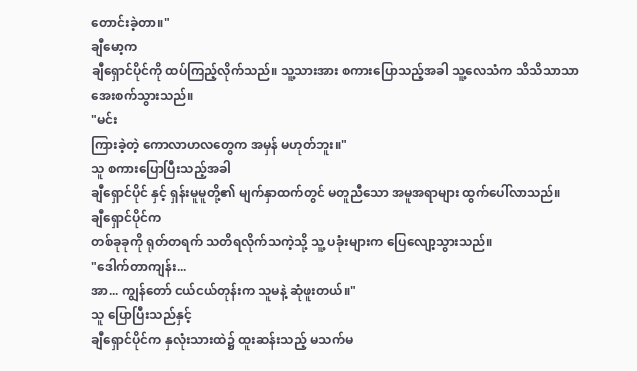တောင်းခဲ့တာ။"
ချီမော့က
ချီရှောင်ပိုင်ကို ထပ်ကြည့်လိုက်သည်။ သူ့သားအား စကားပြောသည့်အခါ သူ့လေသံက သိသိသာသာ
အေးစက်သွားသည်။
"မင်း
ကြားခဲ့တဲ့ ကောလာဟလတွေက အမှန် မဟုတ်ဘူး။"
သူ စကားပြောပြီးသည့်အခါ
ချီရှောင်ပိုင် နှင့် ရှန်းမူမူတို့၏ မျက်နှာထက်တွင် မတူညီသော အမူအရာများ ထွက်ပေါ်လာသည်။
ချီရှောင်ပိုင်က
တစ်ခုခုကို ရုတ်တရက် သတိရလိုက်သကဲ့သို့ သူ့ ပခုံးများက ပြေလျော့သွားသည်။
"ဒေါက်တာကျန်း...
အာ... ကျွန်တော် ငယ်ငယ်တုန်းက သူမနဲ့ ဆုံဖူးတယ်။"
သူ ပြောပြီးသည်နှင့်
ချီရှောင်ပိုင်က နှလုံးသားထဲ၌ ထူးဆန်းသည့် မသက်မ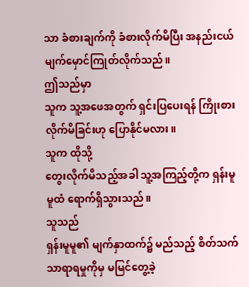သာ ခံစားချက်ကို ခံစားလိုက်မိပြီး အနည်းငယ်
မျက်မှောင်ကြုတ်လိုက်သည်။
ဤသည်မှာ
သူက သူ့အဖေအတွက် ရှင်းပြပေးရန် ကြိုးစားလိုက်မိခြင်းဟု ပြောနိုင်မလား။
သူက ထိုသို့
တွေးလိုက်မိသည့်အခါ သူ့အကြည့်တို့က ရှန်းမူမူထံ ရောက်ရှိသွားသည်။
သူသည်
ရှန်းမူမူ၏ မျက်နှာထက်၌ မည်သည့် စိတ်သက်သာရာရမှုကိုမှ မမြင်တွေ့ခဲ့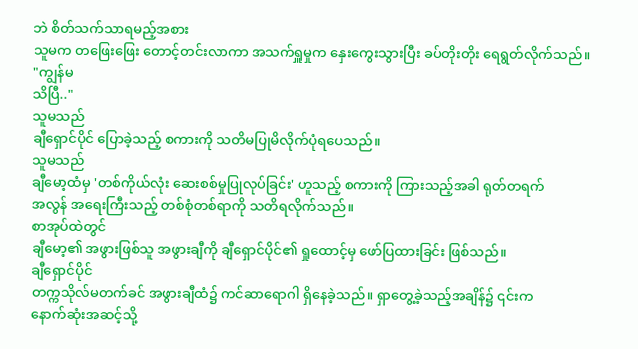ဘဲ စိတ်သက်သာရမည့်အစား
သူမက တဖြေးဖြေး တောင့်တင်းလာကာ အသက်ရှူမှုက နှေးကွေးသွားပြီး ခပ်တိုးတိုး ရေရွတ်လိုက်သည်။
"ကျွန်မ
သိပြီ.."
သူမသည်
ချီရှောင်ပိုင် ပြောခဲ့သည့် စကားကို သတိမပြုမိလိုက်ပုံရပေသည်။
သူမသည်
ချီမော့ထံမှ 'တစ်ကိုယ်လုံး ဆေးစစ်မှုပြုလုပ်ခြင်း' ဟူသည့် စကားကို ကြားသည့်အခါ ရုတ်တရက်
အလွန် အရေးကြီးသည့် တစ်စုံတစ်ရာကို သတိရလိုက်သည်။
စာအုပ်ထဲတွင်
ချီမော့၏ အဖွားဖြစ်သူ အဖွားချီကို ချီရှောင်ပိုင်၏ ရှုထောင့်မှ ဖော်ပြထားခြင်း ဖြစ်သည်။
ချီရှောင်ပိုင်
တက္ကသိုလ်မတက်ခင် အဖွားချီထံ၌ ကင်ဆာရောဂါ ရှိနေခဲ့သည်။ ရှာတွေ့ခဲ့သည့်အချိန်၌ ၎င်းက
နောက်ဆုံးအဆင့်သို့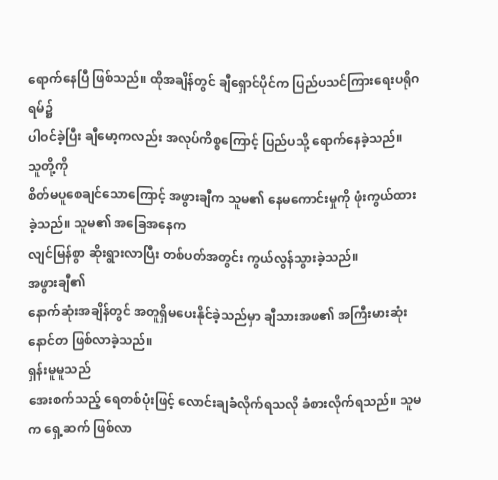ရောက်နေပြီ ဖြစ်သည်။ ထိုအချိန်တွင် ချီရှောင်ပိုင်က ပြည်ပသင်ကြားရေးပရိုဂရမ်၌
ပါဝင်ခဲ့ပြီး ချီမော့ကလည်း အလုပ်ကိစ္စကြောင့် ပြည်ပသို့ ရောက်နေခဲ့သည်။
သူတို့ကို
စိတ်မပူစေချင်သောကြောင့် အဖွားချီက သူမ၏ နေမကောင်းမှုကို ဖုံးကွယ်ထားခဲ့သည်။ သူမ၏ အခြေအနေက
လျင်မြန်စွာ ဆိုးရွားလာပြီး တစ်ပတ်အတွင်း ကွယ်လွန်သွားခဲ့သည်။
အဖွားချီ၏
နောက်ဆုံးအချိန်တွင် အတူရှိမပေးနိုင်ခဲ့သည်မှာ ချီသားအဖ၏ အကြီးမားဆုံး နောင်တ ဖြစ်လာခဲ့သည်။
ရှန်းမူမူသည်
အေးစက်သည့် ရေတစ်ပုံးဖြင့် လောင်းချခံလိုက်ရသလို ခံစားလိုက်ရသည်။ သူမက ရှေ့ဆက် ဖြစ်လာ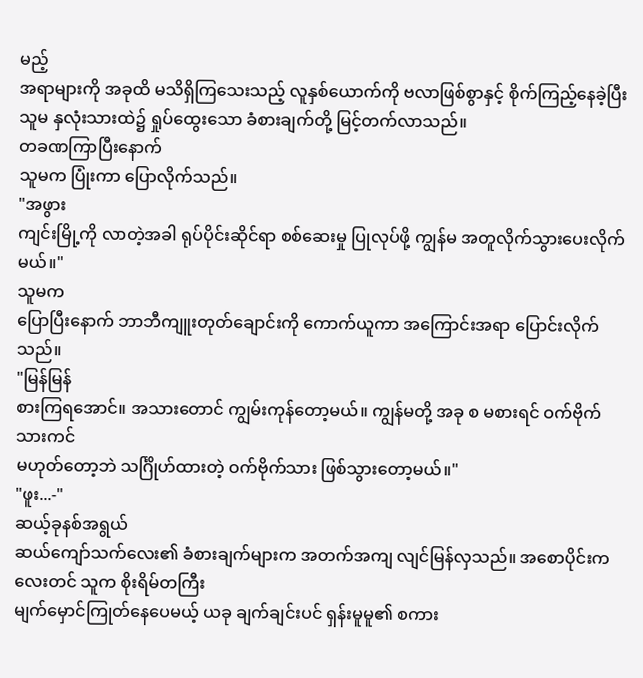မည့်
အရာများကို အခုထိ မသိရှိကြသေးသည့် လူနှစ်ယောက်ကို ဗလာဖြစ်စွာနှင့် စိုက်ကြည့်နေခဲ့ပြီး
သူမ နှလုံးသားထဲ၌ ရှုပ်ထွေးသော ခံစားချက်တို့ မြင့်တက်လာသည်။
တခဏကြာပြီးနောက်
သူမက ပြုံးကာ ပြောလိုက်သည်။
"အဖွား
ကျင်းမြို့ကို လာတဲ့အခါ ရုပ်ပိုင်းဆိုင်ရာ စစ်ဆေးမှု ပြုလုပ်ဖို့ ကျွန်မ အတူလိုက်သွားပေးလိုက်မယ်။"
သူမက
ပြောပြီးနောက် ဘာဘီကျူးတုတ်ချောင်းကို ကောက်ယူကာ အကြောင်းအရာ ပြောင်းလိုက်သည်။
"မြန်မြန်
စားကြရအောင်။ အသားတောင် ကျွမ်းကုန်တော့မယ်။ ကျွန်မတို့ အခု စ မစားရင် ဝက်ဗိုက်သားကင်
မဟုတ်တော့ဘဲ သင်္ဂြိုဟ်ထားတဲ့ ဝက်ဗိုက်သား ဖြစ်သွားတော့မယ်။"
"ဖူး...-"
ဆယ့်ခုနစ်အရွယ်
ဆယ်ကျော်သက်လေး၏ ခံစားချက်များက အတက်အကျ လျင်မြန်လှသည်။ အစောပိုင်းကလေးတင် သူက စိုးရိမ်တကြီး
မျက်မှောင်ကြုတ်နေပေမယ့် ယခု ချက်ချင်းပင် ရှန်းမူမူ၏ စကား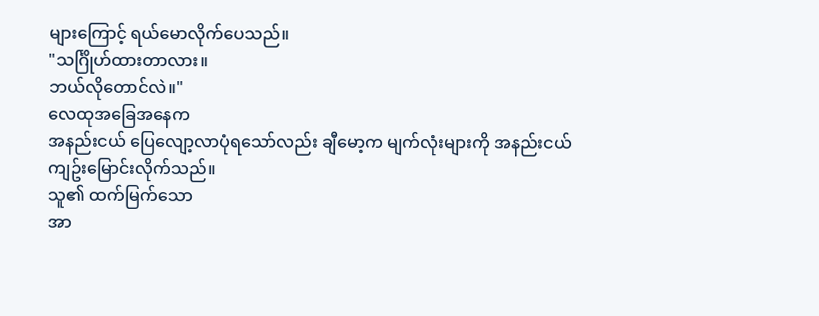များကြောင့် ရယ်မောလိုက်ပေသည်။
"သင်္ဂြိုဟ်ထားတာလား။
ဘယ်လိုတောင်လဲ။"
လေထုအခြေအနေက
အနည်းငယ် ပြေလျော့လာပုံရသော်လည်း ချီမော့က မျက်လုံးများကို အနည်းငယ် ကျဥ်းမြောင်းလိုက်သည်။
သူ၏ ထက်မြက်သော
အာ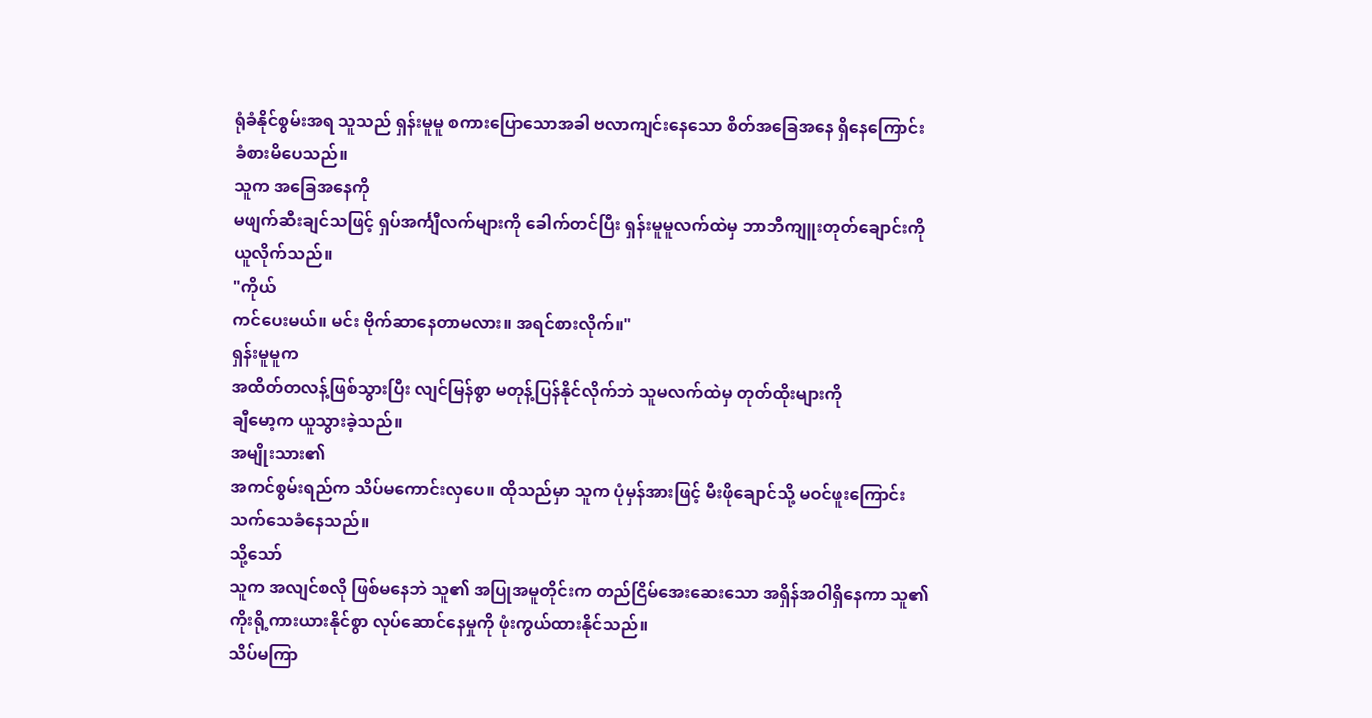ရုံခံနိုင်စွမ်းအရ သူသည် ရှန်းမူမူ စကားပြောသောအခါ ဗလာကျင်းနေသော စိတ်အခြေအနေ ရှိနေကြောင်း
ခံစားမိပေသည်။
သူက အခြေအနေကို
မဖျက်ဆီးချင်သဖြင့် ရှပ်အင်္ကျီလက်များကို ခေါက်တင်ပြီး ရှန်းမူမူလက်ထဲမှ ဘာဘီကျူးတုတ်ချောင်းကို
ယူလိုက်သည်။
"ကိုယ်
ကင်ပေးမယ်။ မင်း ဗိုက်ဆာနေတာမလား။ အရင်စားလိုက်။"
ရှန်းမူမူက
အထိတ်တလန့်ဖြစ်သွားပြီး လျင်မြန်စွာ မတုန့်ပြန်နိုင်လိုက်ဘဲ သူမလက်ထဲမှ တုတ်ထိုးများကို
ချီမော့က ယူသွားခဲ့သည်။
အမျိုးသား၏
အကင်စွမ်းရည်က သိပ်မကောင်းလှပေ။ ထိုသည်မှာ သူက ပုံမှန်အားဖြင့် မီးဖိုချောင်သို့ မဝင်ဖူးကြောင်း
သက်သေခံနေသည်။
သို့သော်
သူက အလျင်စလို ဖြစ်မနေဘဲ သူ၏ အပြုအမူတိုင်းက တည်ငြိမ်အေးဆေးသော အရှိန်အဝါရှိနေကာ သူ၏
ကိုးရို့ကားယားနိုင်စွာ လုပ်ဆောင်နေမှုကို ဖုံးကွယ်ထားနိုင်သည်။
သိပ်မကြာ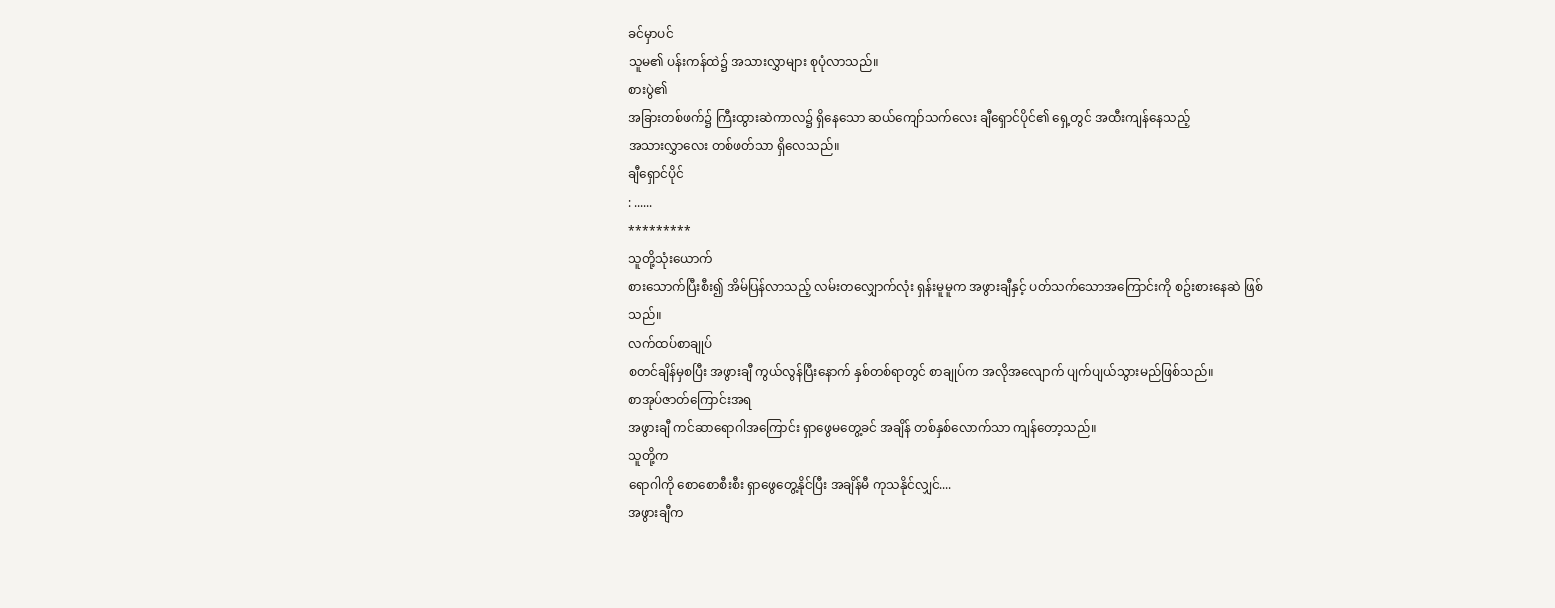ခင်မှာပင်
သူမ၏ ပန်းကန်ထဲ၌ အသားလွှာများ စုပုံလာသည်။
စားပွဲ၏
အခြားတစ်ဖက်၌ ကြီးထွားဆဲကာလ၌ ရှိနေသော ဆယ်ကျော်သက်လေး ချီရှောင်ပိုင်၏ ရှေ့တွင် အထီးကျန်နေသည့်
အသားလွှာလေး တစ်ဖတ်သာ ရှိလေသည်။
ချီရှောင်ပိုင်
: ......
*********
သူတို့သုံးယောက်
စားသောက်ပြီးစီး၍ အိမ်ပြန်လာသည့် လမ်းတလျှောက်လုံး ရှန်းမူမူက အဖွားချီနှင့် ပတ်သက်သောအကြောင်းကို စဥ်းစားနေဆဲ ဖြစ်သည်။
လက်ထပ်စာချုပ်
စတင်ချိန်မှစပြီး အဖွားချီ ကွယ်လွန်ပြီးနောက် နှစ်တစ်ရာတွင် စာချုပ်က အလိုအလျောက် ပျက်ပျယ်သွားမည်ဖြစ်သည်။
စာအုပ်ဇာတ်ကြောင်းအရ
အဖွားချီ ကင်ဆာရောဂါအကြောင်း ရှာဖွေမတွေ့ခင် အချိန် တစ်နှစ်လောက်သာ ကျန်တော့သည်။
သူတို့က
ရောဂါကို စောစောစီးစီး ရှာဖွေတွေ့နိုင်ပြီး အချိန်မီ ကုသနိုင်လျှင်....
အဖွားချီက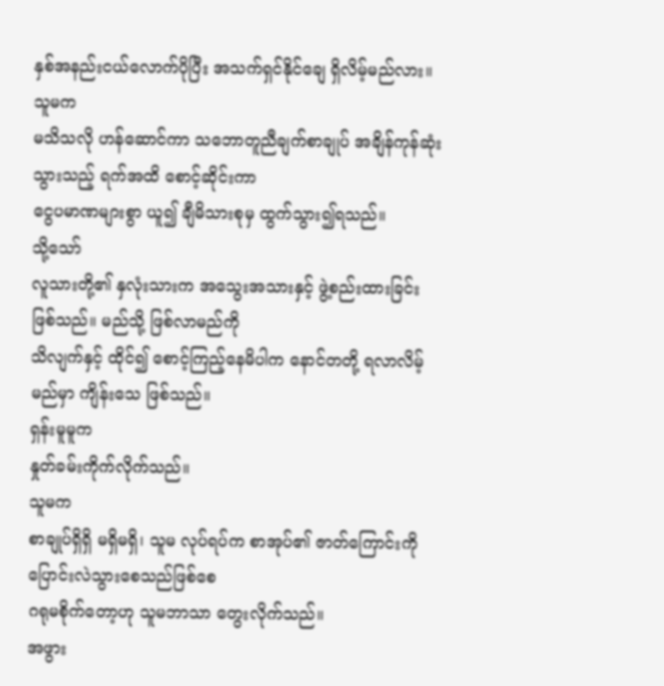နှစ်အနည်းငယ်လောက်ပိုပြီး အသက်ရှင်နိုင်ချေ ရှိလိမ့်မည်လား။
သူမက
မသိသလို ဟန်ဆောင်ကာ သဘောတူညီချက်စာချုပ် အချိန်ကုန်ဆုံးသွားသည့် ရက်အထိ စောင့်ဆိုင်းကာ
ငွေပမာဏများစွာ ယူ၍ ချီမိသားစုမှ ထွက်သွား၍ရသည်။
သို့သော်
လူသားတို့၏ နှလုံးသားက အသွေးအသားနှင့် ဖွဲ့စည်းထားခြင်း ဖြစ်သည်။ မည်သို့ ဖြစ်လာမည်ကို
သိလျက်နှင့် ထိုင်၍ စောင့်ကြည့်နေမိပါက နောင်တတို့ ရလာလိမ့်မည်မှာ ကျိန်းသေ ဖြစ်သည်။
ရှန်းမူမူက
နှုတ်ခမ်းကိုက်လိုက်သည်။
သူမက
စာချုပ်ရှိရှိ မရှိမရှိ၊ သူမ လုပ်ရပ်က စာအုပ်၏ ဇာတ်ကြောင်းကို ပြောင်းလဲသွားစေသည်ဖြစ်စေ
ဂရုမစိုက်တော့ဟု သူမဘာသာ တွေးလိုက်သည်။
အဖွား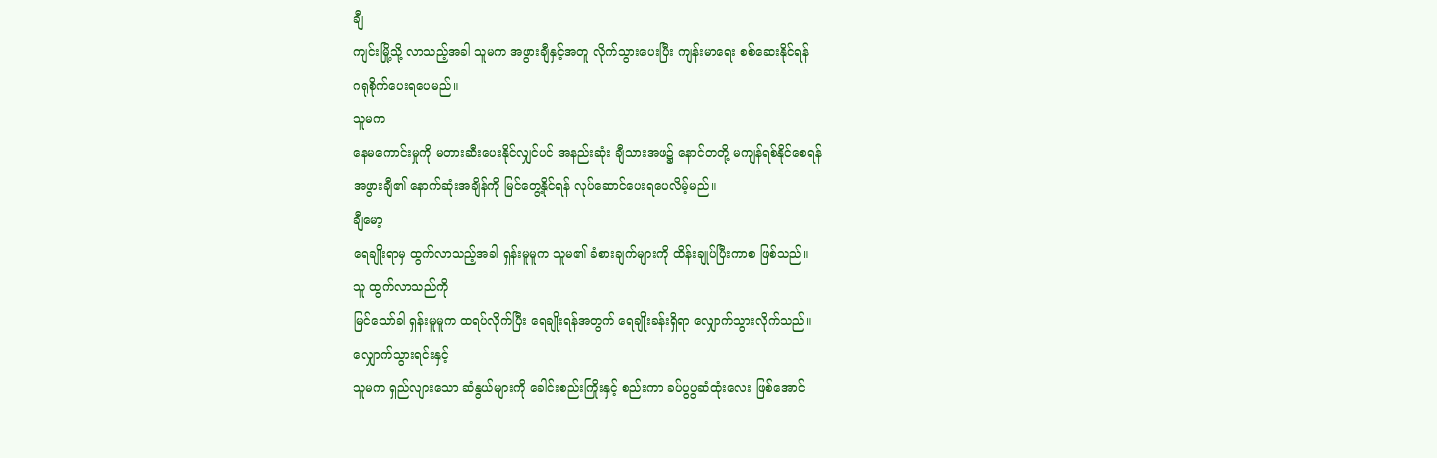ချီ
ကျင်းမြို့သို့ လာသည့်အခါ သူမက အဖွားချီနှင့်အတူ လိုက်သွားပေးပြီး ကျန်းမာရေး စစ်ဆေးနိုင်ရန်
ဂရုစိုက်ပေးရပေမည်။
သူမက
နေမကောင်းမှုကို မတားဆီးပေးနိုင်လျှင်ပင် အနည်းဆုံး ချီသားအဖ၌ နောင်တတို့ မကျန်ရစ်နိုင်စေရန်
အဖွားချီ၏ နောက်ဆုံးအချိန်ကို မြင်တွေ့နိုင်ရန် လုပ်ဆောင်ပေးရပေလိမ့်မည်။
ချီမော့
ရေချိုးရာမှ ထွက်လာသည့်အခါ ရှန်းမူမူက သူမ၏ ခံစားချက်များကို ထိန်းချုပ်ပြီးကာစ ဖြစ်သည်။
သူ ထွက်လာသည်ကို
မြင်သော်ခါ ရှန်းမူမူက ထရပ်လိုက်ပြီး ရေချိုးရန်အတွက် ရေချိုးခန်းရှိရာ လျှောက်သွားလိုက်သည်။
လျှောက်သွားရင်းနှင့်
သူမက ရှည်လျားသော ဆံနွယ်များကို ခေါင်းစည်းကြိုးနှင့် စည်းကာ ခပ်ပွပွဆံထုံးလေး ဖြစ်အောင်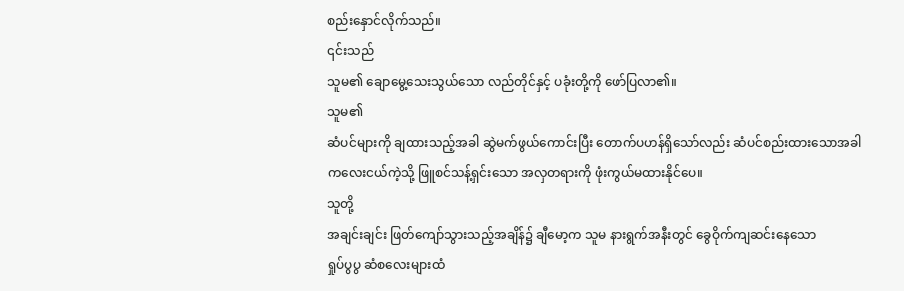စည်းနှောင်လိုက်သည်။
၎င်းသည်
သူမ၏ ချောမွေ့သေးသွယ်သော လည်တိုင်နှင့် ပခုံးတို့ကို ဖော်ပြလာ၏။
သူမ၏
ဆံပင်များကို ချထားသည့်အခါ ဆွဲမက်ဖွယ်ကောင်းပြီး တောက်ပဟန်ရှိသော်လည်း ဆံပင်စည်းထားသောအခါ
ကလေးငယ်ကဲ့သို့ ဖြူစင်သန့်ရှင်းသော အလှတရားကို ဖုံးကွယ်မထားနိုင်ပေ။
သူတို့
အချင်းချင်း ဖြတ်ကျော်သွားသည့်အချိန်၌ ချီမော့က သူမ နားရွက်အနီးတွင် ခွေဝိုက်ကျဆင်းနေသော
ရှုပ်ပွပွ ဆံစလေးများထံ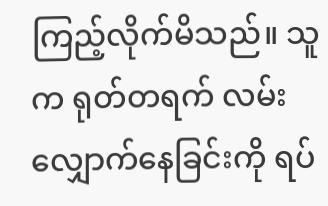ကြည့်လိုက်မိသည်။ သူက ရုတ်တရက် လမ်းလျှောက်နေခြင်းကို ရပ်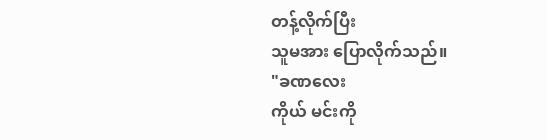တန့်လိုက်ပြီး
သူမအား ပြောလိုက်သည်။
"ခဏလေး
ကိုယ် မင်းကို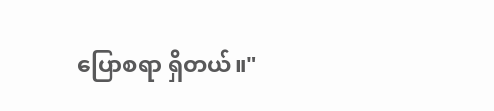ပြောစရာ ရှိတယ်။"